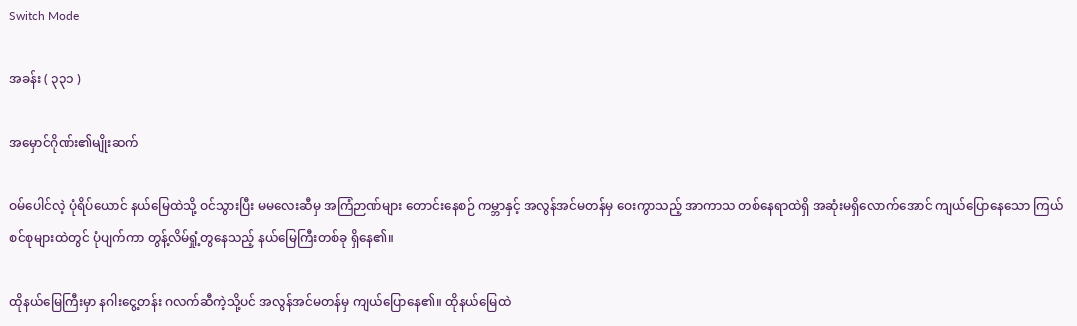Switch Mode

အခန်း ( ၃၃၁ )

အမှောင်ဂိုဏ်း၏မျိုးဆက်

ဝမ်ပေါင်လဲ့ ပုံရိပ်ယောင် နယ်မြေထဲသို့ ဝင်သွားပြီး မမလေးဆီမှ အကြံဉာဏ်များ တောင်းနေစဉ် ကမ္ဘာနှင့် အလွန်အင်မတန်မှ ဝေးကွာသည့် အာကာသ တစ်နေရာထဲရှိ အဆုံးမရှိလောက်အောင် ကျယ်ပြောနေသော ကြယ်စင်စုများထဲတွင် ပုံပျက်ကာ တွန့်လိမ်ရှုံ့တွနေသည့် နယ်မြေကြီးတစ်ခု ရှိနေ၏။

ထိုနယ်မြေကြီးမှာ နဂါးငွေ့တန်း ဂလက်ဆီကဲ့သို့ပင် အလွန်အင်မတန်မှ ကျယ်ပြောနေ၏။ ထိုနယ်မြေထဲ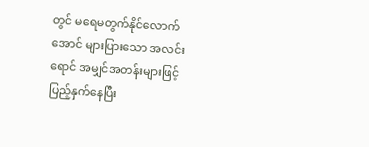တွင် မရေမတွက်နိုင်လောက်အောင် များပြားသော အလင်းရောင် အမျှင်အတန်းများဖြင့် ပြည့်နှက်နေပြီး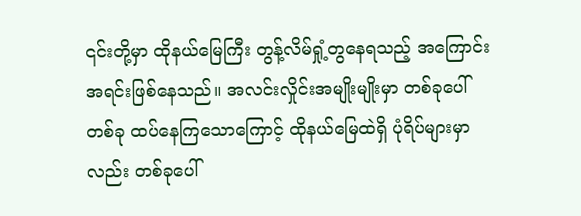၎င်းတို့မှာ ထိုနယ်မြေကြီး တွန့်လိမ်ရှုံ့တွနေရသည့် အကြောင်းအရင်းဖြစ်နေသည်။ အလင်းလှိုင်းအမျိုးမျိုးမှာ တစ်ခုပေါ်တစ်ခု ထပ်နေကြသောကြောင့် ထိုနယ်မြေထဲရှိ ပုံရိပ်များမှာလည်း တစ်ခုပေါ်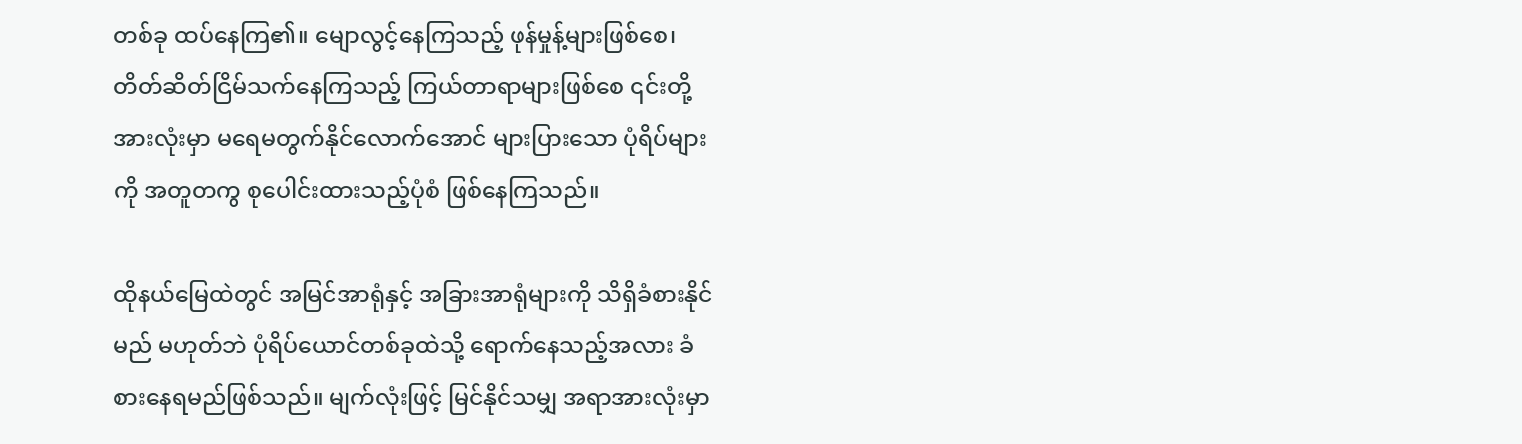တစ်ခု ထပ်နေကြ၏။ မျောလွင့်နေကြသည့် ဖုန်မှုန့်များဖြစ်စေ၊ တိတ်ဆိတ်ငြိမ်သက်နေကြသည့် ကြယ်တာရာများဖြစ်စေ ၎င်းတို့အားလုံးမှာ မရေမတွက်နိုင်လောက်အောင် များပြားသော ပုံရိပ်များကို အတူတကွ စုပေါင်းထားသည့်ပုံစံ ဖြစ်နေကြသည်။

ထိုနယ်မြေထဲတွင် အမြင်အာရုံနှင့် အခြားအာရုံများကို သိရှိခံစားနိုင်မည် မဟုတ်ဘဲ ပုံရိပ်ယောင်တစ်ခုထဲသို့ ရောက်နေသည့်အလား ခံစားနေရမည်ဖြစ်သည်။ မျက်လုံးဖြင့် မြင်နိုင်သမျှ အရာအားလုံးမှာ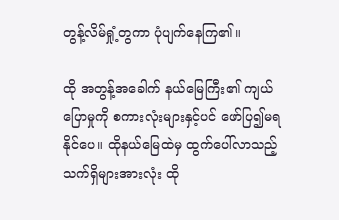တွန့်လိမ်ရှုံ့တွကာ ပုံပျက်နေကြ၏။

ထို အတွန့်အခေါက် နယ်မြေကြီး၏ ကျယ်ပြောမှုကို စကားလုံးများနှင့်ပင် ဖော်ပြ၍မရနိုင်ပေ။ ထိုနယ်မြေထဲမှ ထွက်ပေါ်လာသည့် သက်ရှိများအားလုံး ထို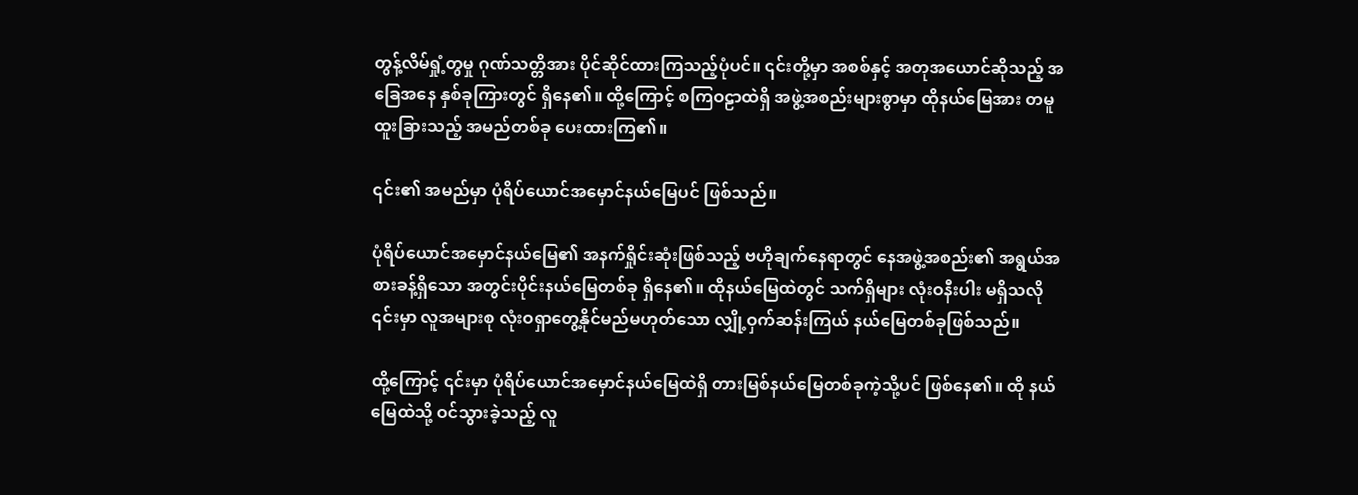တွန့်လိမ်ရှုံ့တွမှု ဂုဏ်သတ္တိအား ပိုင်ဆိုင်ထားကြသည့်ပုံပင်။ ၎င်းတို့မှာ အစစ်နှင့် အတုအယောင်ဆိုသည့် အခြေအနေ နှစ်ခုကြားတွင် ရှိနေ၏။ ထို့ကြောင့် စကြဝဠာထဲရှိ အဖွဲ့အစည်းများစွာမှာ ထိုနယ်မြေအား တမူထူးခြားသည့် အမည်တစ်ခု ပေးထားကြ၏။

၎င်း၏ အမည်မှာ ပုံရိပ်ယောင်အမှောင်နယ်မြေပင် ဖြစ်သည်။

ပုံရိပ်ယောင်အမှောင်နယ်မြေ၏ အနက်ရှိုင်းဆုံးဖြစ်သည့် ဗဟိုချက်နေရာတွင် နေအဖွဲ့အစည်း၏ အရွယ်အစားခန့်ရှိသော အတွင်းပိုင်းနယ်မြေတစ်ခု ရှိနေ၏။ ထိုနယ်မြေထဲတွင် သက်ရှိများ လုံးဝနီးပါး မရှိသလို ၎င်းမှာ လူအများစု လုံးဝရှာတွေ့နိုင်မည်မဟုတ်သော လျှို့ဝှက်ဆန်းကြယ် နယ်မြေတစ်ခုဖြစ်သည်။

ထို့ကြောင့် ၎င်းမှာ ပုံရိပ်ယောင်အမှောင်နယ်မြေထဲရှိ တားမြစ်နယ်မြေတစ်ခုကဲ့သို့ပင် ဖြစ်နေ၏။ ထို နယ်မြေထဲသို့ ဝင်သွားခဲ့သည့် လူ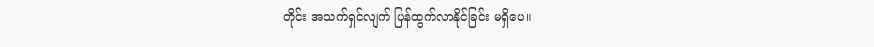တိုင်း အသက်ရှင်လျက် ပြန်ထွက်လာနိုင်ခြင်း မရှိပေ။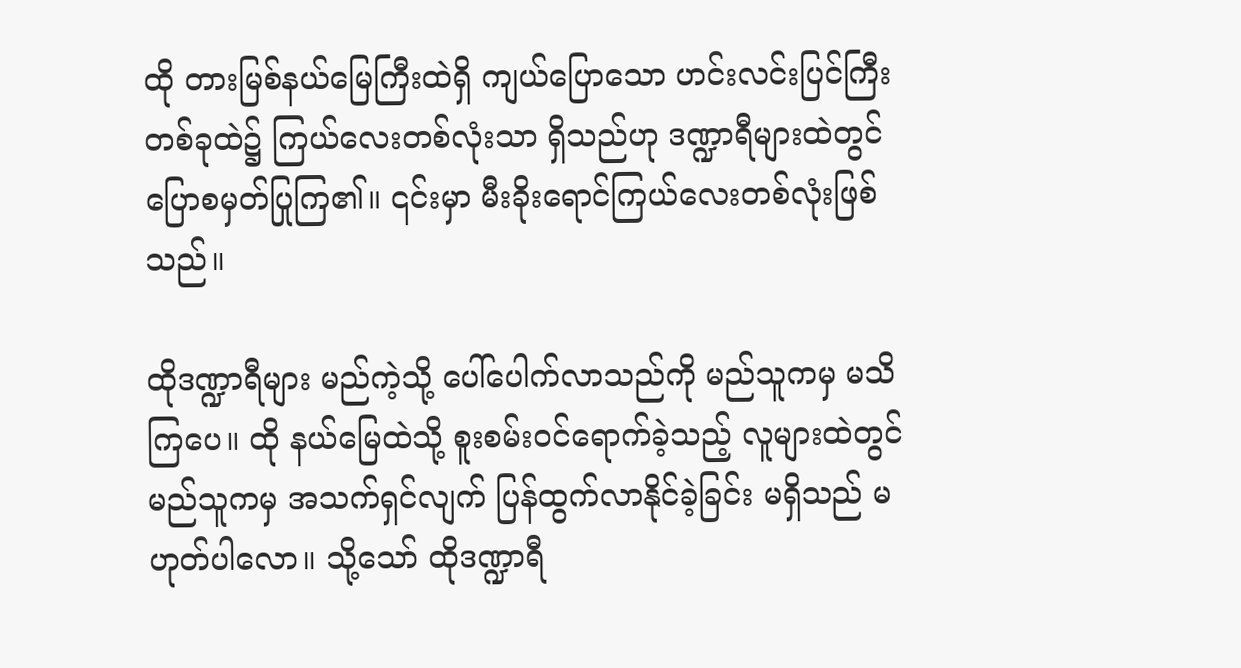ထို တားမြစ်နယ်မြေကြီးထဲရှိ ကျယ်ပြောသော ဟင်းလင်းပြင်ကြီးတစ်ခုထဲ၌ ကြယ်လေးတစ်လုံးသာ ရှိသည်ဟု ဒဏ္ဍာရီများထဲတွင် ပြောစမှတ်ပြုကြ၏။ ၎င်းမှာ မီးခိုးရောင်ကြယ်လေးတစ်လုံးဖြစ်သည်။

ထိုဒဏ္ဍာရီများ မည်ကဲ့သို့ ပေါ်ပေါက်လာသည်ကို မည်သူကမှ မသိကြပေ။ ထို နယ်မြေထဲသို့ စူးစမ်းဝင်ရောက်ခဲ့သည့် လူများထဲတွင် မည်သူကမှ အသက်ရှင်လျက် ပြန်ထွက်လာနိုင်ခဲ့ခြင်း မရှိသည် မဟုတ်ပါလော။ သို့သော် ထိုဒဏ္ဍာရီ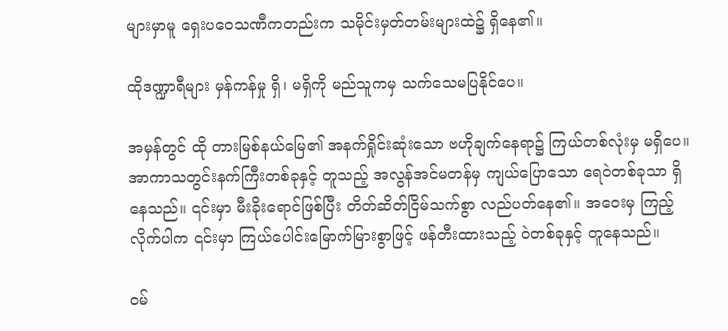များမှာမူ ရှေးပဝေသဏီကတည်းက သမိုင်းမှတ်တမ်းများထဲ၌ ရှိနေ၏။

ထိုဒဏ္ဍာရီများ မှန်ကန်မှု ရှိ၊ မရှိကို မည်သူကမှ သက်သေမပြနိုင်ပေ။

အမှန်တွင် ထို တားမြစ်နယ်မြေ၏ အနက်ရှိုင်းဆုံးသော ဗဟိုချက်နေရာ‌၌ ကြယ်တစ်လုံးမှ မရှိပေ။ အာကာသတွင်းနက်ကြီးတစ်ခုနှင့် တူသည့် အလွန်အင်မတန်မှ ကျယ်ပြောသော ရေဝဲတစ်ခုသာ ရှိနေသည်။ ၎င်းမှာ မီးခိုးရောင်ဖြစ်ပြီး တိတ်ဆိတ်ငြိမ်သက်စွာ လည်ပတ်နေ၏။ အဝေးမှ ကြည့်လိုက်ပါက ၎င်းမှာ ကြယ်ပေါင်းမြောက်မြားစွာဖြင့် ဖန်တီးထားသည့် ဝဲတစ်ခုနှင့် တူနေသည်။

ဝမ်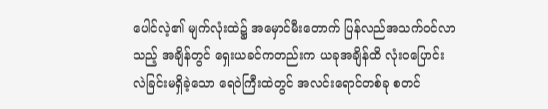ပေါင်လဲ့၏ မျက်လုံးထဲ၌ အမှောင်မီးတောက် ပြန်လည်အသက်ဝင်လာသည့် အချိန်တွင် ရှေးယခင်ကတည်းက ယခုအချိန်ထိ လုံးဝပြောင်းလဲခြင်းမရှိခဲ့သော ရေဝဲကြီးထဲတွင် အလင်းရောင်တစ်ခု စတင်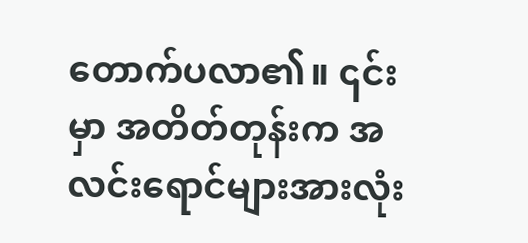တောက်ပလာ၏။ ၎င်းမှာ အတိတ်တုန်းက အလင်းရောင်များအားလုံး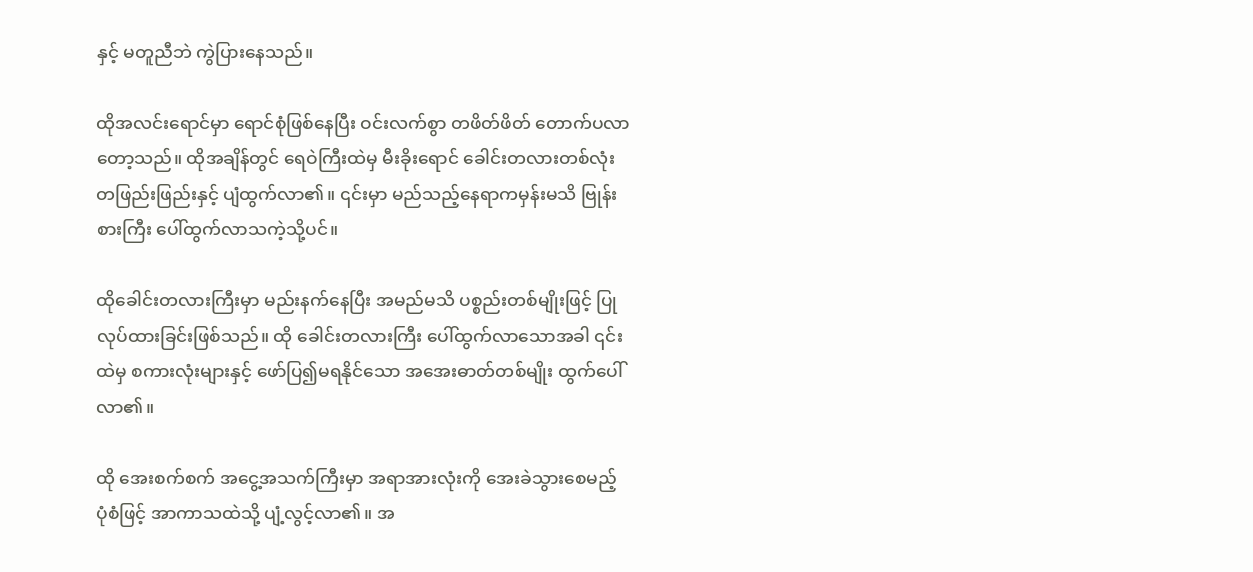နှင့် မတူညီဘဲ ကွဲပြားနေသည်။

ထိုအလင်းရောင်မှာ ရောင်စုံဖြစ်နေပြီး ဝင်းလက်စွာ တဖိတ်ဖိတ် တောက်ပလာတော့သည်။ ထိုအချိန်တွင် ရေဝဲကြီးထဲမှ မီးခိုးရောင် ခေါင်းတလားတစ်လုံး တဖြည်းဖြည်းနှင့် ပျံထွက်လာ၏။ ၎င်းမှာ မည်သည့်နေရာကမှန်းမသိ ဗြုန်းစားကြီး ပေါ်ထွက်လာသကဲ့သို့ပင်။

ထို‌ခေါင်းတလားကြီးမှာ မည်းနက်နေပြီး အမည်မသိ ပစ္စည်းတစ်မျိုးဖြင့် ပြုလုပ်ထားခြင်းဖြစ်သည်။ ထို ခေါင်းတလားကြီး ပေါ်ထွက်လာသောအခါ ၎င်းထဲမှ စကားလုံးများနှင့် ဖော်ပြ၍မရနိုင်သော အအေးဓာတ်တစ်မျိုး ထွက်ပေါ်လာ၏။

ထို အေးစက်စက် အငွေ့အသက်ကြီးမှာ အရာအားလုံးကို အေးခဲသွားစေမည့် ပုံစံဖြင့် အာကာသထဲသို့ ပျံ့လွင့်လာ၏။ အ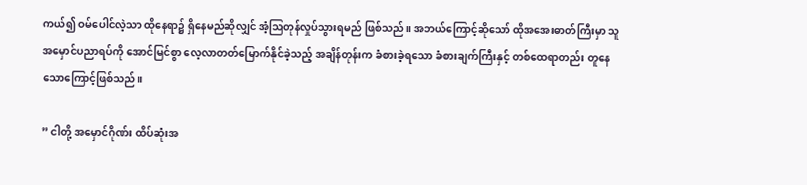ကယ်၍ ဝမ်ပေါင်လဲ့သာ ထိုနေရာ၌ ရှိနေမည်ဆိုလျှင် အံ့ဩတုန်လှုပ်သွားရမည် ဖြစ်သည်။ အဘယ်ကြောင့်ဆိုသော် ထိုအအေးဓာတ်ကြီးမှာ သူ အမှောင်ပညာရပ်ကို အောင်မြင်စွာ လေ့လာတတ်မြောက်နိုင်ခဲ့သည့် အချိန်တုန်းက ခံစားခဲ့ရသော ခံစားချက်ကြီးနှင့် တစ်ထေရာတည်း တူနေသောကြောင့်ဖြစ်သည်။

” ငါတို့ အမှောင်ဂိုဏ်း ထိပ်ဆုံးအ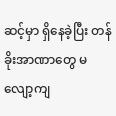ဆင့်မှာ ရှိနေခဲ့ပြီး တန်ခိုးအာဏာတွေ မလျော့ကျ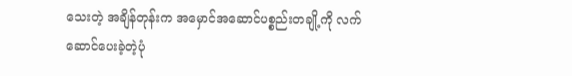သေးတဲ့ အချိန်တုန်းက အမှောင်အဆောင်ပစ္စည်းတချို့ကို လက်ဆောင်ပေးခဲ့တဲ့ပုံ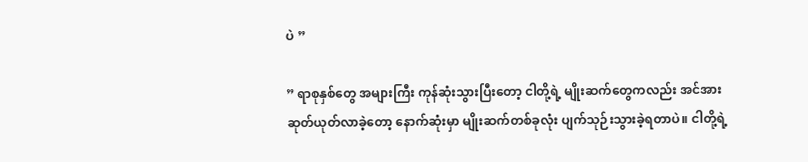ပဲ ”

” ရာစုနှစ်တွေ အများကြီး ကုန်ဆုံးသွားပြီးတော့ ငါတို့ရဲ့ မျိုးဆက်တွေကလည်း အင်အားဆုတ်ယုတ်လာခဲ့တော့ နောက်ဆုံးမှာ မျိုးဆက်တစ်ခုလုံး ပျက်သုဉ်းသွားခဲ့ရတာပဲ။ ငါတို့ရဲ့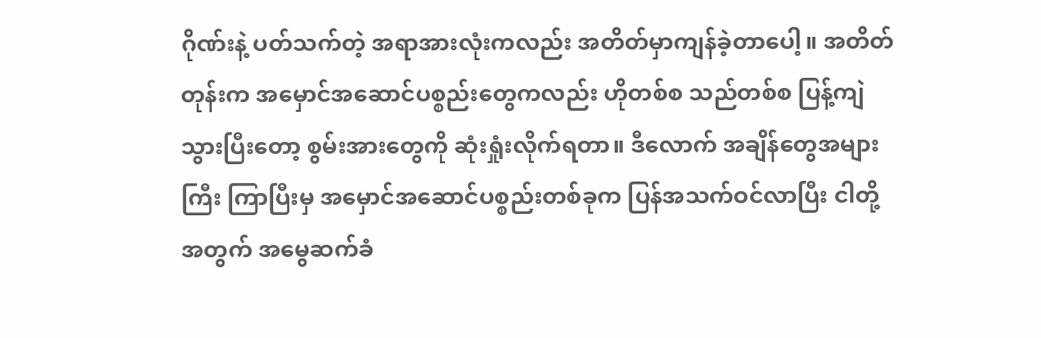ဂိုဏ်းနဲ့ ပတ်သက်တဲ့ အရာအားလုံးကလည်း အတိတ်မှာကျန်ခဲ့တာပေါ့။ အတိတ်တုန်းက အမှောင်အဆောင်ပစ္စည်းတွေကလည်း ဟိုတစ်စ သည်တစ်စ ပြန့်ကျဲသွားပြီးတော့ စွမ်းအား‌တွေကို ဆုံးရှုံးလိုက်ရတာ။ ဒီလောက် အချိန်တွေအများကြီး ကြာပြီးမှ အမှောင်အဆောင်ပစ္စည်းတစ်ခုက ပြန်အသက်ဝင်လာပြီး ငါတို့အတွက် အမွေဆက်ခံ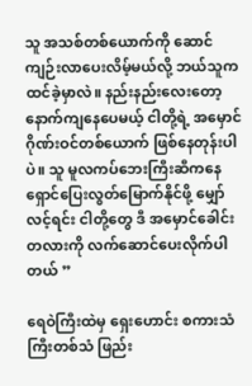သူ အသစ်တစ်ယောက်ကို ဆောင်ကျဉ်းလာပေးလိမ့်မယ်လို့ ဘယ်သူက ထင်ခဲ့မှာလဲ။ နည်းနည်းလေးတော့ နောက်ကျနေပေမယ့် ငါတို့ရဲ့ အမှောင်ဂိုဏ်းဝင်တစ်ယောက် ဖြစ်နေတုန်းပါပဲ။ သူ မူလကပ်ဘေးကြီးဆီကနေ ရှောင်ပြေးလွတ်မြောက်နိုင်ဖို့ မျှော်လင့်ရင်း ငါတို့တွေ ဒီ အမှောင်ခေါင်းတလားကို လက်ဆောင်ပေးလိုက်ပါတယ် ”

ရေဝဲကြီးထဲမှ ရှေးဟောင်း စကားသံကြီးတစ်သံ ဖြည်း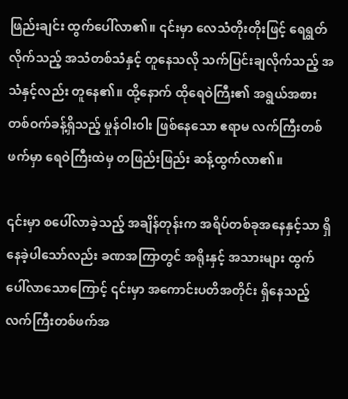ဖြည်းချင်း ထွက်ပေါ်လာ၏။ ၎င်းမှာ လေသံတိုးတိုးဖြင့် ရေရွတ်လိုက်သည့် အသံတစ်သံနှင့် တူနေသလို သက်ပြင်းချလိုက်သည့် အသံနှင့်လည်း တူနေ၏။ ထို့နောက် ထိုရေဝဲကြီး၏ အရွယ်အစား တစ်ဝက်ခန့်ရှိသည့် မှုန်ဝါးဝါး ဖြစ်နေသော ဧရာမ လက်ကြီးတစ်ဖက်မှာ ရေဝဲကြီးထဲမှ တဖြည်းဖြည်း ဆန့်ထွက်လာ၏။

၎င်းမှာ စပေါ်လာခဲ့သည့် အချိန်တုန်းက အရိပ်တစ်ခုအနေနှင့်သာ ရှိနေခဲ့ပါသော်လည်း ခဏအကြာတွင် အရိုးနှင့် အသားများ ထွက်ပေါ်လာသောကြောင့် ၎င်းမှာ အကောင်းပတိအတိုင်း ရှိနေသည့် လက်ကြီးတစ်ဖက်အ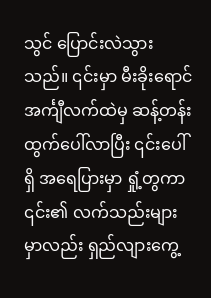သွင် ပြောင်းလဲသွားသည်။ ၎င်းမှာ မီးခိုးရောင် အင်္ကျီလက်ထဲမှ ဆန့်တန်းထွက်ပေါ်လာပြီး ၎င်းပေါ်ရှိ အရေပြားမှာ ရှုံ့တွကာ ၎င်း၏ လက်သည်းများမှာလည်း ရှည်လျားကွေ့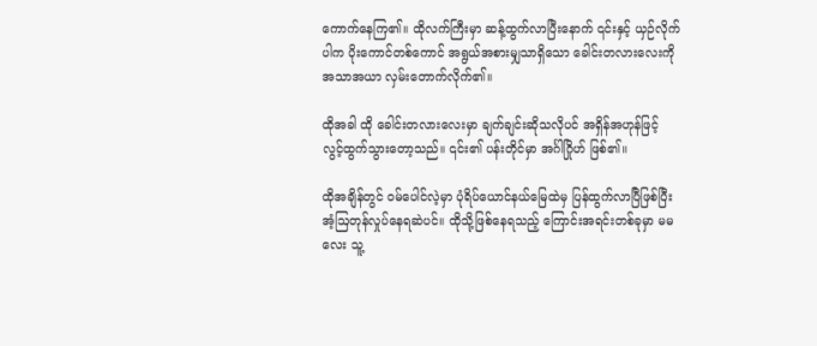ကောက်နေကြ၏။ ထိုလက်ကြီးမှာ ဆန့်ထွက်လာပြီးနောက် ၎င်းနှင့် ယှဉ်လိုက်ပါက ပိုးကောင်တစ်ကောင် အရွယ်အစားမျှသာရှိသော ခေါင်းတလားလေးကို အသာအယာ လှမ်းတောက်လိုက်၏။

ထိုအခါ ထို ခေါင်းတလားလေးမှာ ချက်ချင်းဆိုသလိုပင် အရှိန်အဟုန်ဖြင့် လွင့်ထွက်သွားတော့သည်။ ၎င်း၏ ပန်းတိုင်မှာ အင်္ဂါဂြိုဟ် ဖြစ်၏။

ထိုအချိန်တွင် ဝမ်ပေါင်လဲ့မှာ ပုံရိပ်ယောင်နယ်မြေထဲမှ ပြန်ထွက်လာပြီဖြစ်ပြီး အံ့ဩတုန်လှုပ်နေရဆဲပင်။ ထိုသို့ဖြစ်နေရသည့် ကြောင်းအရင်းတစ်ခုမှာ မမလေး သူ့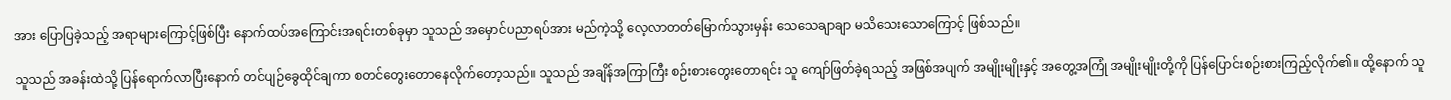အား ပြောပြခဲ့သည့် အရာများကြောင့်ဖြစ်ပြီး နောက်ထပ်အကြောင်းအရင်းတစ်ခုမှာ သူသည် အမှောင်ပညာရပ်အား မည်ကဲ့သို့ လေ့လာတတ်မြောက်သွားမှန်း သေသေချာချာ မသိသေးသောကြောင့် ဖြစ်သည်။

သူသည် အခန်းထဲသို့ ပြန်ရောက်လာပြီးနောက် တင်ပျဉ်ခွေထိုင်ချကာ စတင်တွေးတောနေလိုက်တော့သည်။ သူသည် အချိန်အကြာကြီး စဉ်းစား‌တွေးတောရင်း သူ ကျော်ဖြတ်ခဲ့ရသည့် အဖြစ်အပျက် အမျိုးမျိုးနှင့် အတွေ့အကြုံ အမျိုးမျိုးတို့ကို ပြန်ပြောင်းစဉ်းစားကြည့်လိုက်၏။ ထို့နောက် သူ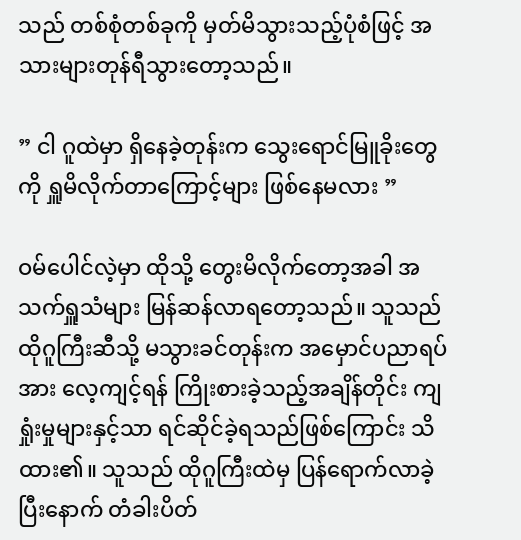သည် တစ်စုံတစ်ခုကို မှတ်မိသွားသည့်ပုံစံဖြင့် အသားများတုန်ရီသွားတော့သည်။

” ငါ ဂူထဲမှာ ရှိနေခဲ့တုန်းက သွေးရောင်မြူခိုးတွေကို ရှူမိလိုက်တာကြောင့်များ ဖြစ်နေမလား ”

ဝမ်ပေါင်လဲ့မှာ ထိုသို့ တွေးမိလိုက်တော့အခါ အသက်ရှူသံများ မြန်ဆန်လာရတော့သည်။ သူသည် ထိုဂူကြီးဆီသို့ မသွားခင်တုန်းက အမှောင်ပညာရပ်အား လေ့ကျင့်ရန် ကြိုးစားခဲ့သည့်အချိန်တိုင်း ကျရှုံးမှုများနှင့်သာ ရင်ဆိုင်ခဲ့ရသည်ဖြစ်ကြောင်း သိထား၏။ သူသည် ထိုဂူကြီးထဲမှ ပြန်ရောက်လာခဲ့ပြီးနောက် တံခါးပိတ်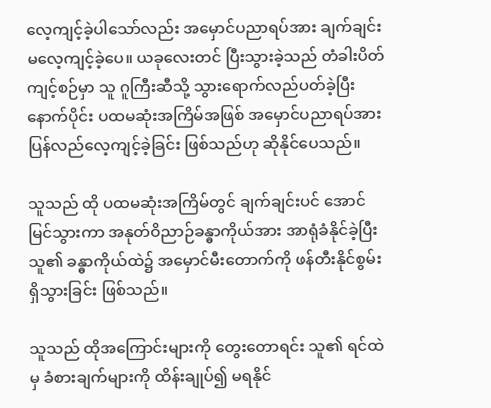လေ့ကျင့်ခဲ့ပါသော်လည်း အမှောင်ပညာရပ်အား ချက်ချင်း မလေ့ကျင့်ခဲ့ပေ။ ယခုလေးတင် ပြီးသွားခဲ့သည် တံခါးပိတ်ကျင့်စဉ်မှာ သူ ဂူကြီးဆီသို့ သွားရောက်လည်ပတ်ခဲ့ပြီးနောက်ပိုင်း ပထမဆုံးအကြိမ်အဖြစ် အမှောင်ပညာရပ်အား ပြန်လည်လေ့ကျင့်ခဲ့ခြင်း ဖြစ်သည်ဟု ဆိုနိုင်ပေသည်။

သူသည် ထို ပထမဆုံးအကြိမ်တွင် ချက်ချင်းပင် အောင်မြင်သွားကာ အနုတ်ဝိညာဉ်ခန္ဓာကိုယ်အား အာရုံခံနိုင်ခဲ့ပြီး သူ၏ ခန္ဓာကိုယ်ထဲ၌ အမှောင်မီးတောက်ကို ဖန်တီးနိုင်စွမ်း ရှိသွားခြင်း ဖြစ်သည်။

သူသည် ထိုအကြောင်းများကို တွေးတောရင်း သူ၏ ရင်ထဲမှ ခံစားချက်များကို ထိန်းချုပ်၍ မရနိုင်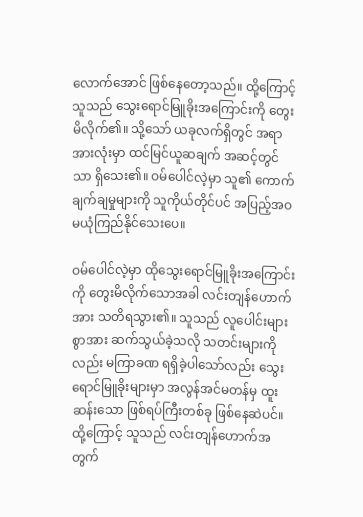လောက်အောင် ဖြစ်နေတော့သည်။ ထို့ကြောင့် သူသည် သွေးရောင်မြူခိုးအကြောင်းကို တွေးမိလိုက်၏။ သို့သော် ယခုလက်ရှိတွင် အရာအားလုံးမှာ ထင်မြင်ယူဆချက် အဆင့်တွင်သာ ရှိသေး၏။ ဝမ်ပေါင်လဲ့မှာ သူ၏ ကောက်ချက်ချမှုများကို သူကိုယ်တိုင်ပင် အပြည့်အဝ မယုံကြည်နိုင်သေးပေ။

ဝမ်ပေါင်လဲ့မှာ ထိုသွေးရောင်မြူခိုးအကြောင်းကို တွေးမိလိုက်သောအခါ လင်းတျန်ဟောက်အား သတိရသွား၏။ သူသည် လူပေါင်းများစွာအား ဆက်သွယ်ခဲ့သလို သတင်းများကိုလည်း မကြာခဏ ရရှိခဲ့ပါသော်လည်း သွေးရောင်မြူခိုးများမှာ အလွန်အင်မတန်မှ ထူးဆန်းသော ဖြစ်ရပ်ကြီးတစ်ခု ဖြစ်နေဆဲပင်။ ထို့ကြောင့် သူသည် လင်းတျန်ဟောက်အတွက်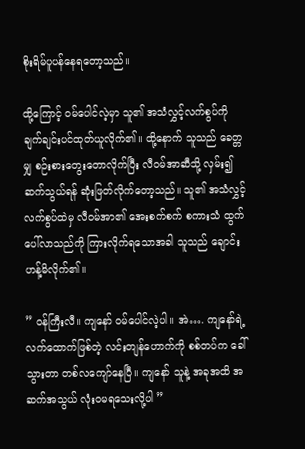စိုးရိမ်ပူပန်နေရတော့သည်။

ထို့ကြောင့် ဝမ်ပေါင်လဲ့မှာ သူ၏ အသံလွှင့်လက်စွပ်ကို ချက်ချင်းပင်ထုတ်ယူလိုက်၏။ ထို့နောက် သူသည် ခေတ္တမျှ စဉ်းစားတွေးတောလိုက်ပြီး လီဝမ်အာဆီသို့ လှမ်း၍ဆက်သွယ်ရန် ဆုံးဖြတ်လိုက်တော့သည်။ သူ၏ အသံလွှင့်လက်စွပ်ထဲမှ လီဝမ်အာ၏ အေးစက်စက် စကားသံ ထွက်ပေါ်လာသည်ကို ကြားလိုက်ရသောအခါ သူသည် ချောင်းဟန့်မိလိုက်၏။

” ဝန်ကြီးလီ။ ကျနော် ဝမ်ပေါင်လဲ့ပါ။ အဲ…. ကျနော်ရဲ့လက်ထောက်ဖြစ်တဲ့ လင်းတျန်ဟောက်ကို စစ်တပ်က ခေါ်သွားတာ တစ်လကျော်နေပြီ။ ကျနော် သူနဲ့ အခုအထိ အဆက်အသွယ် လုံးဝမရသေးလို့ပါ ”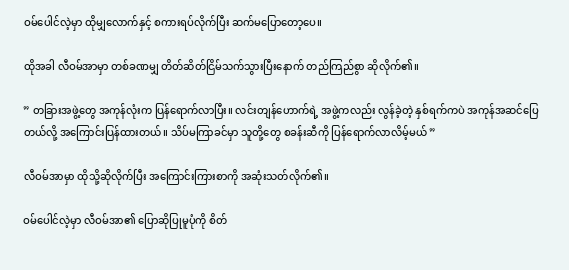ဝမ်ပေါင်လဲ့မှာ ထိုမျှလောက်နှင့် စကားရပ်လိုက်ပြီး ဆက်မပြောတော့ပေ။

ထိုအခါ လီဝမ်အာမှာ တစ်ခဏမျှ တိတ်ဆိတ်ငြိမ်သက်သွားပြီးနောက် တည်ကြည်စွာ ဆိုလိုက်၏။

” တခြားအဖွဲ့တွေ အကုန်လုံးက ပြန်ရောက်လာပြီး။ လင်းတျန်ဟောက်ရဲ့ အဖွဲ့ကလည်း လွန်ခဲ့တဲ့ နှစ်ရက်ကပဲ အကုန်အဆင်ပြေတယ်လို့ အကြောင်းပြန်ထားတယ်။ သိပ်မကြာခင်မှာ သူတို့တွေ စခန်းဆီကို ပြန်ရောက်လာလိမ့်မယ် ”

လီဝမ်အာမှာ ထိုသို့ဆိုလိုက်ပြီး အကြောင်းကြားစာကို အဆုံးသတ်လိုက်၏။

ဝမ်ပေါင်လဲ့မှာ လီဝမ်အာ၏ ပြောဆိုပြုမူပုံကို စိတ်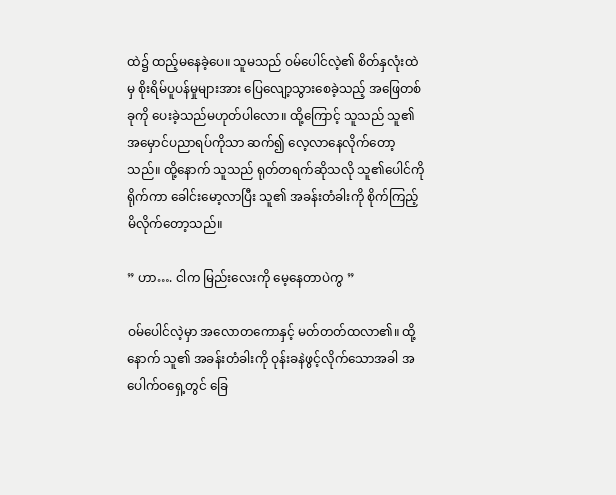ထဲ၌ ထည့်မနေခဲ့ပေ။ သူမသည် ဝမ်ပေါင်လဲ့၏ စိတ်နှလုံးထဲမှ စိုးရိမ်ပူပန်မှုများအား ပြေလျော့သွားစေခဲ့သည့် အဖြေတစ်ခုကို ပေးခဲ့သည်မဟုတ်ပါလော။ ထို့ကြောင့် သူသည် သူ၏ အမှောင်ပညာရပ်ကိုသာ ဆက်၍ လေ့လာနေလိုက်တော့သည်။ ထို့နောက် သူသည် ရုတ်တရက်ဆိုသလို သူ၏ပေါင်ကို ရိုက်ကာ ခေါင်းမော့လာပြီး သူ၏ အခန်းတံခါးကို စိုက်ကြည့်မိလိုက်တော့သည်။

” ဟာ…. ငါက မြည်းလေးကို မေ့နေတာပဲကွ ”

ဝမ်ပေါင်လဲ့မှာ အလောတကောနှင့် မတ်တတ်ထလာ၏။ ထို့နောက် သူ၏ အခန်းတံခါးကို ဝုန်းခနဲဖွင့်လိုက်သောအခါ အပေါက်ဝရှေ့တွင် ခြေ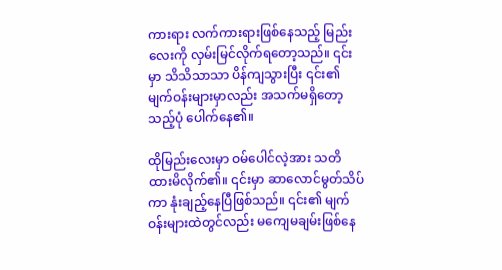ကားရား လက်ကားရားဖြစ်နေသည့် မြည်းလေးကို လှမ်းမြင်လိုက်ရတော့သည်။ ၎င်းမှာ သိသိသာသာ ပိန်ကျသွားပြီး ၎င်း၏ မျက်ဝန်းများမှာလည်း အသက်မရှိတော့သည့်ပုံ ပေါက်နေ၏။

ထိုမြည်းလေးမှာ ဝမ်ပေါင်လဲ့အား သတိထားမိလိုက်၏။ ၎င်းမှာ ဆာလောင်မွတ်သိပ်ကာ နုံးချည့်နေပြီဖြစ်သည်။ ၎င်း၏ မျက်ဝန်းများထဲတွင်လည်း မကျေမချမ်းဖြစ်နေ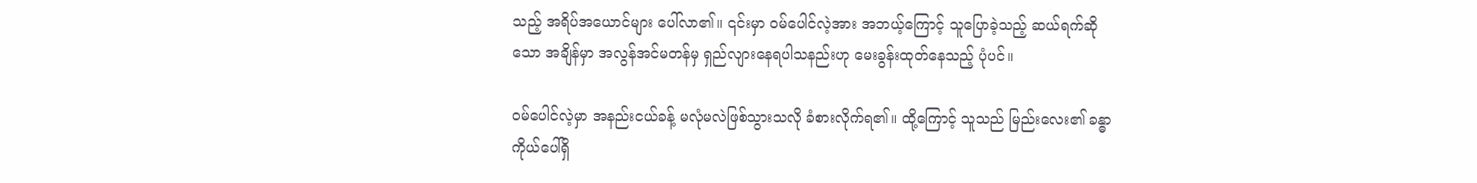သည့် အရိပ်အယောင်များ ပေါ်လာ၏။ ၎င်းမှာ ဝမ်ပေါင်လဲ့အား အဘယ့်ကြောင့် သူပြောခဲ့သည့် ဆယ်ရက်ဆိုသော အချိန်မှာ အလွန်အင်မတန်မှ ရှည်လျားနေရပါသနည်းဟု မေးခွန်းထုတ်နေသည့် ပုံပင်။

ဝမ်ပေါင်လဲ့မှာ အနည်းငယ်ခန့် မလုံမလဲဖြစ်သွားသလို ခံစားလိုက်ရ၏။ ထို့ကြောင့် သူသည် မြည်းလေး‌၏ ခန္ဓာကိုယ်ပေါ်ရှိ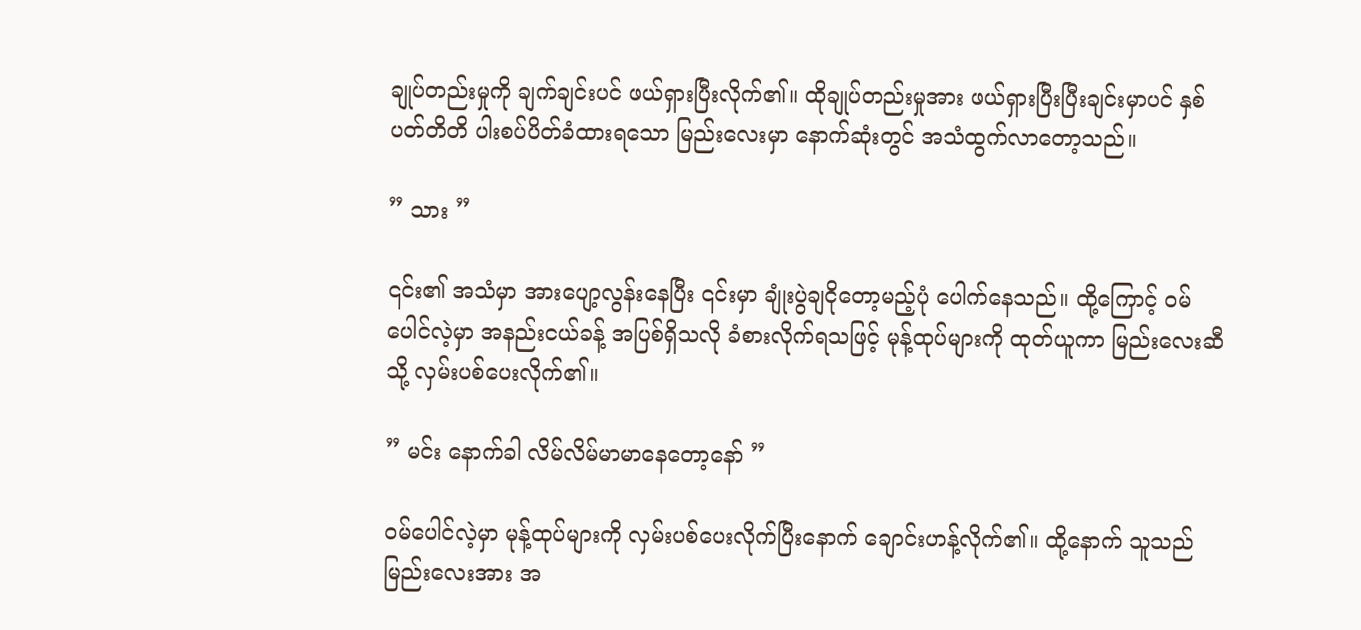ချုပ်တည်းမှုကို ချက်ချင်းပင် ဖယ်ရှားပြီးလိုက်၏။ ထိုချုပ်တည်းမှုအား ဖယ်ရှားပြီးပြီးချင်းမှာပင် နှစ်ပတ်တိတိ ပါးစပ်ပိတ်ခံထားရသော မြည်းလေးမှာ နောက်ဆုံးတွင် အသံထွက်လာတော့သည်။

” သား ”

၎င်း၏ အသံမှာ အားပျော့လွန်းနေပြီး ၎င်းမှာ ချုံးပွဲချငိုတော့မည့်ပုံ ပေါက်နေသည်။ ထို့ကြောင့် ဝမ်ပေါင်လဲ့မှာ အနည်းငယ်ခန့် အပြစ်ရှိသလို ခံစားလိုက်ရသဖြင့် မုန့်ထုပ်များကို ထုတ်ယူကာ မြည်းလေးဆီသို့ လှမ်းပစ်ပေးလိုက်၏။

” မင်း နောက်ခါ လိမ်လိမ်မာမာနေတော့နော် ”

ဝမ်ပေါင်လဲ့မှာ မုန့်ထုပ်များကို လှမ်းပစ်ပေးလိုက်ပြီးနောက် ချောင်းဟန့်လိုက်၏။ ထို့နောက် သူသည် မြည်းလေးအား အ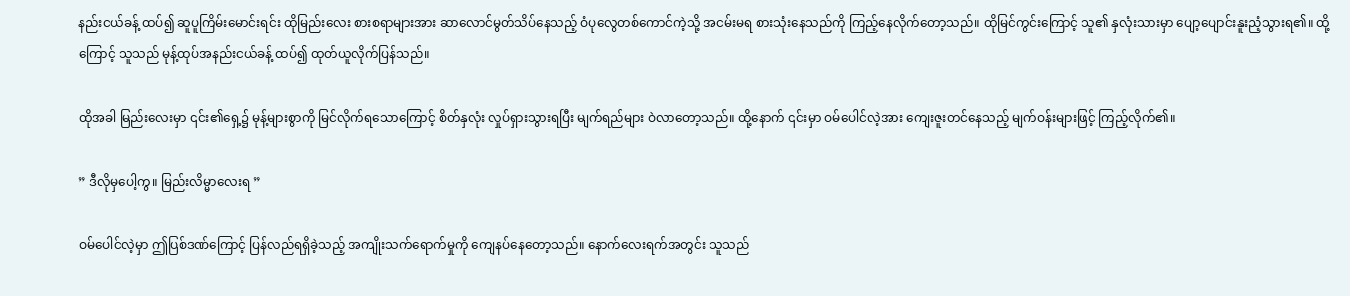နည်းငယ်ခန့် ထပ်၍ ဆူပူကြိမ်းမောင်းရင်း ထိုမြည်းလေး စားစရာများအား ဆာလောင်မွတ်သိပ်နေသည့် ဝံပုလွေတစ်ကောင်ကဲ့သို့ အငမ်းမရ စားသုံးနေသည်ကို ကြည့်နေလိုက်တော့သည်။ ထိုမြင်ကွင်းကြောင့် သူ၏ နှလုံးသားမှာ ပျော့ပျောင်းနူးညံ့သွားရ၏။ ထို့ကြောင့် သူသည် မုန့်ထုပ်အနည်းငယ်ခန့် ထပ်၍ ထုတ်ယူလိုက်ပြန်သည်။

ထိုအခါ မြည်းလေးမှာ ၎င်း၏ရှေ့၌ မုန့်များစွာကို မြင်လိုက်ရသောကြောင့် စိတ်နှလုံး လှုပ်ရှားသွားရပြီး မျက်ရည်များ ဝဲလာတော့သည်။ ထို့နောက် ၎င်းမှာ ဝမ်ပေါင်လဲ့အား ကျေးဇူးတင်နေသည့် မျက်ဝန်းများဖြင့် ကြည့်လိုက်၏။

” ဒီလိုမှပေါ့ကွ။ မြည်းလိမ္မာလေးရ ”

ဝမ်ပေါင်လဲ့မှာ ဤပြစ်ဒဏ်ကြောင့် ပြန်လည်ရရှိခဲ့သည့် အကျိုးသက်ရောက်မှုကို ကျေနပ်နေတော့သည်။ နောက်လေးရက်အတွင်း သူသည်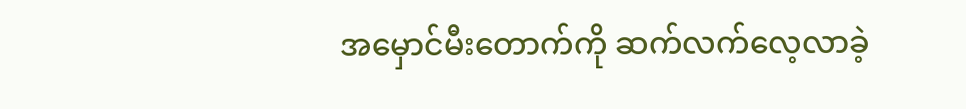အမှောင်မီးတောက်ကို ဆက်လက်လေ့လာခဲ့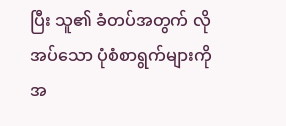ပြီး သူ၏ ခံတပ်အတွက် လိုအပ်သော ပုံစံစာရွက်များကို အ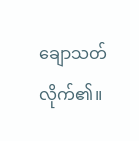ချောသတ်လိုက်၏။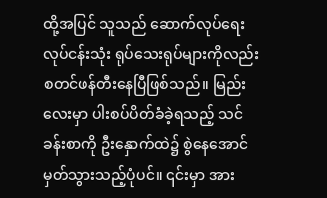ထို့အပြင် သူသည် ဆောက်လုပ်ရေးလုပ်ငန်းသုံး ရုပ်သေးရုပ်များကိုလည်း စတင်ဖန်တီးနေပြီဖြစ်သည်။ မြည်းလေးမှာ ပါးစပ်ပိတ်ခံခဲ့ရသည့် သင်ခန်းစာကို ဦးနှောက်ထဲ၌ စွဲနေအောင် မှတ်သွားသည့်ပုံပင်။ ၎င်းမှာ အား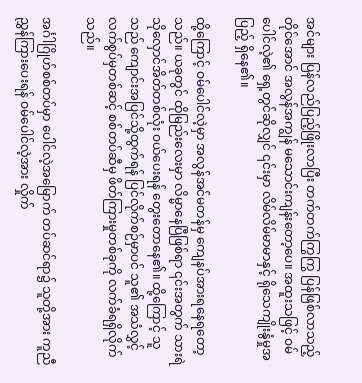အင်များ ပြန်လည်ပြည့်ဖြိုးလာပြီး တက်တက်ကြွကြွ ပြန်ဖြစ်လာသည့်တိုင်အောင် အလွန်အကျွန် မသောင်းကျန်းတော့ပေ။ အထူးသဖြင့် ဝမ်ပေါင်လဲ့၏ ရှေ့တွင်ဆိုလျှင် ၎င်းမှာ လိမ်လိမ်မာမာနှင့် ရိုသေကျိုးနွံမှုအပြည့် ရှိနေ၏။

ထို့ကြောင့် ဝမ်ပေါင်လဲ့မှာ အလွန်အင်မတန်မှ ကျေနပ်အားရနေရတော့သည်။ ယခုတွင် ထိုမြည်းလေးမှာ လိမ္မာနေပြီဖြစ်ရာ ၎င်းအတွက် သားရဲသိုလှောင်အိတ်တစ်လုံး ဝယ်ပေးရန် တွေးတောနေ၏။ ထို့ကြောင့် သူသည် ကျောင်းအပြင်သို့ထွက်ရန် ပြင်လိုက်စဉ်မှာပင် သူ၏ အသံလွှင့်လက်စွပ်မှတစ်ဆင့် စစ်တပ်ဆီမှ ဖိတ်ကြားမှုတစ်ခုကို လက်ခံရရှိလိုက်သည်။

အင်္ဂါဂြိုဟ်စစ်တပ်မှာ ပေါင်လဲ့အမြောက် တပ်ဆင်ရာ၌ သူတို့အား ကူညီညွှန်ကြားပေးရန် ဝမ်ပေါင်လဲ့အား လှိုက်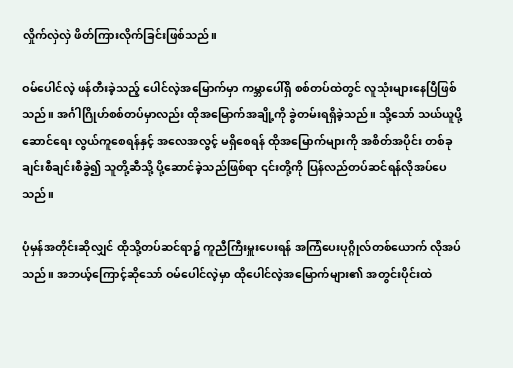လှိုက်လှဲလှဲ ဖိတ်ကြားလိုက်ခြင်းဖြစ်သည်။

ဝမ်ပေါင်လဲ့ ဖန်တီးခဲ့သည့် ပေါင်လဲ့အမြောက်မှာ ကမ္ဘာပေါ်ရှိ စစ်တပ်ထဲတွင် လူသုံးများနေပြီဖြစ်သည်။ အင်္ဂါဂြိုဟ်စစ်တပ်မှာလည်း ထိုအမြောက်အချို့ကို ခွဲတမ်းရရှိခဲ့သည်။ သို့သော် သယ်ယူပို့ဆောင်ရေး လွယ်ကူစေရန်နှင့် အလေအလွင့် မရှိစေရန် ထိုအမြောက်များကို အစိတ်အပိုင်း တစ်ခုချင်းစီချင်းစီခွဲ၍ သူတို့ဆီသို့ ပို့ဆောင်ခဲ့သည်ဖြစ်ရာ ၎င်းတို့ကို ပြန်လည်တပ်ဆင်ရန်လိုအပ်ပေသည်။

ပုံမှန်အတိုင်းဆိုလျှင် ထိုသို့တပ်ဆင်ရာ၌ ကူညီကြီးမှူးပေးရန် အကြံပေးပုဂ္ဂိုလ်တစ်ယောက် လိုအပ်သည်။ အဘယ့်ကြောင့်ဆိုသော် ဝမ်ပေါင်လဲ့မှာ ထိုပေါင်လဲ့အမြောက်များ၏ အတွင်းပိုင်းထဲ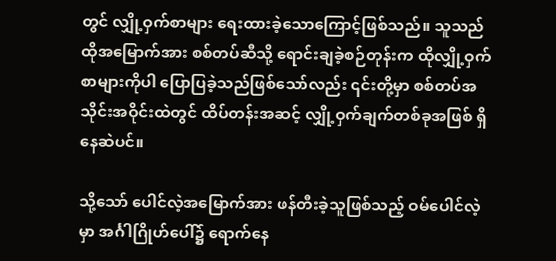တွင် လျှို့ဝှက်စာများ ရေးထားခဲ့သောကြောင့်ဖြစ်သည်။ သူသည် ထိုအမြောက်အား စစ်တပ်ဆီသို့ ရောင်းချခဲ့စဉ်တုန်းက ထိုလျှို့ဝှက်စာများကိုပါ ပြောပြခဲ့သည်ဖြစ်သော်လည်း ၎င်းတို့မှာ စစ်တပ်အသိုင်းအဝိုင်းထဲတွင် ထိပ်တန်းအဆင့် လျှို့ဝှက်ချက်တစ်ခုအဖြစ် ရှိနေဆဲပင်။

သို့သော် ပေါင်လဲ့အမြောက်အား ဖန်တီးခဲ့သူဖြစ်သည့် ဝမ်ပေါင်လဲ့မှာ အင်္ဂါဂြိုဟ်ပေါ်၌ ရောက်နေ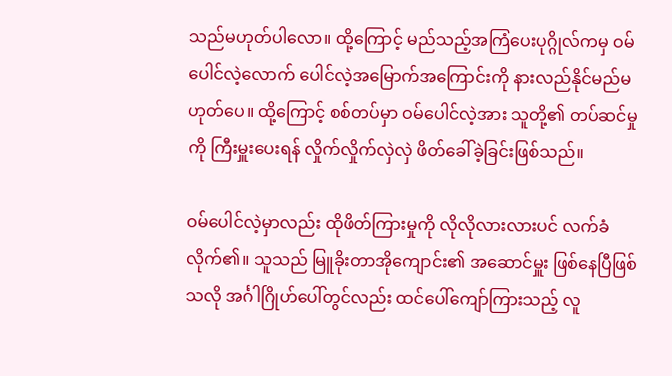သည်မဟုတ်ပါလော။ ထို့ကြောင့် မည်သည့်အကြံပေးပုဂ္ဂိုလ်ကမှ ဝမ်ပေါင်လဲ့လောက် ပေါင်လဲ့အမြောက်အကြောင်းကို နားလည်နိုင်မည်မဟုတ်ပေ။ ထို့ကြောင့် စစ်တပ်မှာ ဝမ်ပေါင်လဲ့အား သူတို့၏ တပ်ဆင်မှုကို ကြီးမှူးပေးရန် လှိုက်လှိုက်လှဲလှဲ ဖိတ်ခေါ်ခဲ့ခြင်းဖြစ်သည်။

ဝမ်ပေါင်လဲ့မှာလည်း ထိုဖိတ်ကြားမှုကို လိုလိုလားလားပင် လက်ခံလိုက်၏။ သူသည် မြူခိုးတာအိုကျောင်း၏ အဆောင်မှူး ဖြစ်နေပြီဖြစ်သလို အင်္ဂါဂြိုဟ်ပေါ်တွင်လည်း ထင်ပေါ်ကျော်ကြားသည့် လူ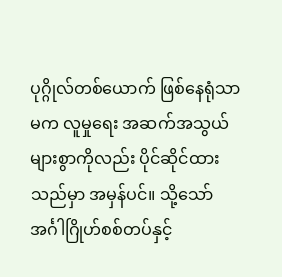ပုဂ္ဂိုလ်တစ်ယောက် ဖြစ်နေရုံသာမက လူမှုရေး အဆက်အသွယ်များစွာကိုလည်း ပိုင်ဆိုင်ထားသည်မှာ အမှန်ပင်။ သို့သော် အင်္ဂါဂြိုဟ်စစ်တပ်နှင့်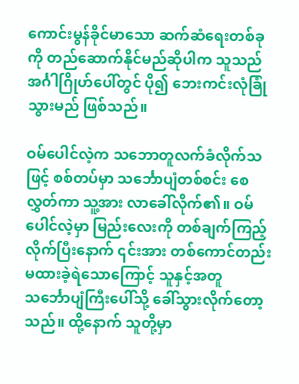ကောင်းမွန်ခိုင်မာသော ဆက်ဆံရေးတစ်ခုကို တည်ဆောက်နိုင်မည်ဆိုပါက သူသည် အင်္ဂါဂြိုဟ်ပေါ်တွင် ပို၍ ဘေးကင်းလုံခြုံသွားမည် ဖြစ်သည်။

ဝမ်ပေါင်လဲ့က သဘောတူလက်ခံလိုက်သဖြင့် စစ်တပ်မှာ သင်္ဘောပျံတစ်စင်း စေလွှတ်ကာ သူ့အား လာခေါ်လိုက်၏။ ဝမ်ပေါင်လဲ့မှာ မြည်းလေးကို တစ်ချက်ကြည့်လိုက်ပြီးနောက် ၎င်းအား တစ်ကောင်တည်း မထားခဲ့ရဲသောကြောင့် သူနှင့်အတူ သင်္ဘောပျံကြီးပေါ်သို့ ခေါ်သွားလိုက်တော့သည်။ ထို့နောက် သူတို့မှာ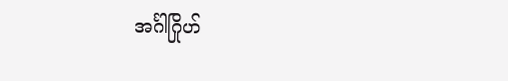အင်္ဂါဂြိုဟ်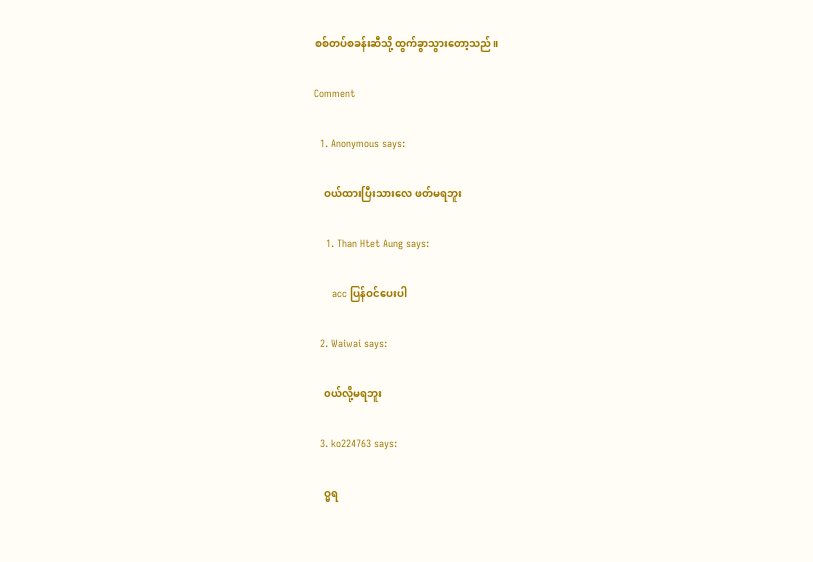စစ်တပ်စခန်းဆီသို့ ထွက်ခွာသွားတော့သည်။

Comment

  1. Anonymous says:

    ဝယ်ထားပြီးသားလေ ဖတ်မရဘူး

    1. Than Htet Aung says:

      acc ပြန်ဝင်ပေးပါ

  2. Waiwai says:

    ၀ယ်လို့မရဘူး

  3. ko224763 says:

    ဝ္မရ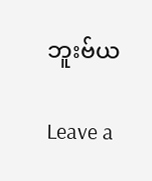ဘူးဗ်ယ

Leave a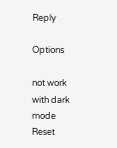Reply

Options

not work with dark mode
Reset